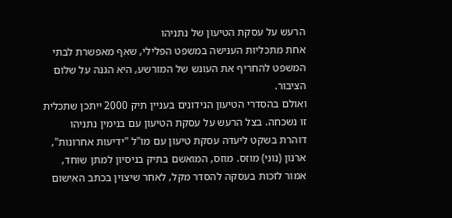הרעש על עסקת הטיעון של נתניהו
אחת מתכליות הענישה במשפט הפלילי, שאף מאפשרת לבתי המשפט להחריף את העונש של המורשע, היא הגנה על שלום הציבור.
ואולם בהסדרי הטיעון הנידונים בעניין תיק 2000 ייתכן שתכלית זו נשכחה. בצל הרעש על עסקת הטיעון עם בנימין נתניהו דוהרת בשקט ליעדה עסקת טיעון עם מו"ל "ידיעות אחרונות", ארנון (נוני) מוזס. מוזס, המואשם בתיק בניסיון למתן שוחד, אמור לזכות בעסקה להסדר מקל, לאחר שיצוין בכתב האישום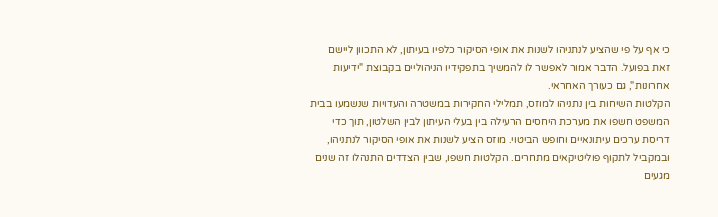כי אף על פי שהציע לנתניהו לשנות את אופי הסיקור כלפיו בעיתון, לא התכוון ליישם זאת בפועל. הדבר אמור לאפשר לו להמשיך בתפקידיו הניהוליים בקבוצת "ידיעות אחרונות", גם כעורך האחראי.
הקלטות השיחות בין נתניהו למוזס, תמלילי החקירות במשטרה והעדויות שנשמעו בבית המשפט חשפו את מערכת היחסים הרעילה בין בעלי העיתון לבין השלטון, תוך כדי דריסת ערכים עיתונאיים וחופש הביטוי. מוזס הציע לשנות את אופי הסיקור לנתניהו, ובמקביל לתקוף פוליטיקאים מתחרים. הקלטות חשפו, שבין הצדדים התנהלו זה שנים מגעים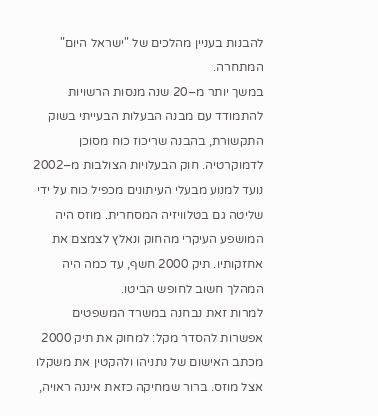להבנות בעניין מהלכים של "ישראל היום" המתחרה.
במשך יותר מ–20 שנה מנסות הרשויות להתמודד עם מבנה הבעלות הבעייתי בשוק התקשורת, בהבנה שריכוז כוח מסוכן לדמוקרטיה. חוק הבעלויות הצולבות מ–2002 נועד למנוע מבעלי העיתונים מכפיל כוח על ידי שליטה גם בטלוויזיה המסחרית. מוזס היה המושפע העיקרי מהחוק ונאלץ לצמצם את אחזקותיו. תיק 2000 חשף, עד כמה היה המהלך חשוב לחופש הביטו.
למרות זאת נבחנה במשרד המשפטים אפשרות להסדר מקל: למחוק את תיק 2000 מכתב האישום של נתניהו ולהקטין את משקלו אצל מוזס. ברור שמחיקה כזאת איננה ראויה,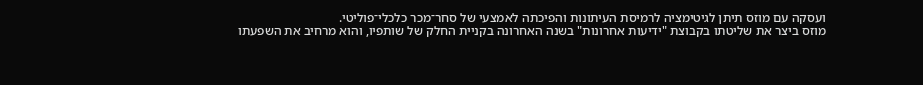ועסקה עם מוזס תיתן לגיטימציה לרמיסת העיתונות והפיכתה לאמצעי של סחר־מכר כלכלי־פוליטי.
מוזס ביצר את שליטתו בקבוצת "ידיעות אחרונות" בשנה האחרונה בקניית החלק של שותפיו, והוא מרחיב את השפעתו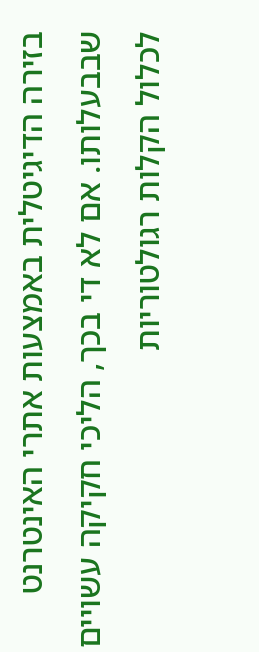בזירה הדיגיטלית באמצעות אתרי האינטרנט שבבעלותו. אם לא די בכך, הליכי חקיקה עשויים לכלול הקלות רגולטוריות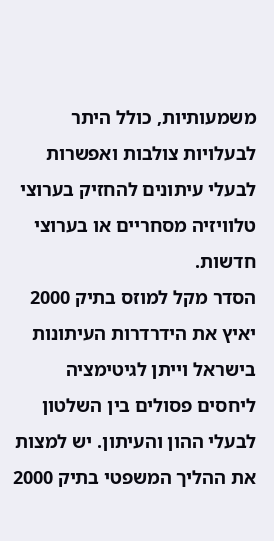משמעותיות, כולל היתר לבעלויות צולבות ואפשרות לבעלי עיתונים להחזיק בערוצי טלוויזיה מסחריים או בערוצי חדשות.
הסדר מקל למוזס בתיק 2000 יאיץ את הידרדרות העיתונות בישראל וייתן לגיטימציה ליחסים פסולים בין השלטון לבעלי ההון והעיתון. יש למצות את ההליך המשפטי בתיק 2000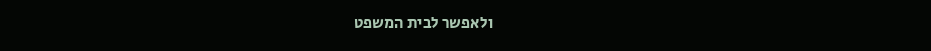ולאפשר לבית המשפט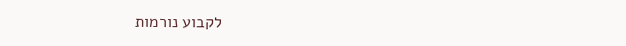לקבוע נורמות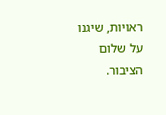ראויות, שיגנו על שלום הציבור.